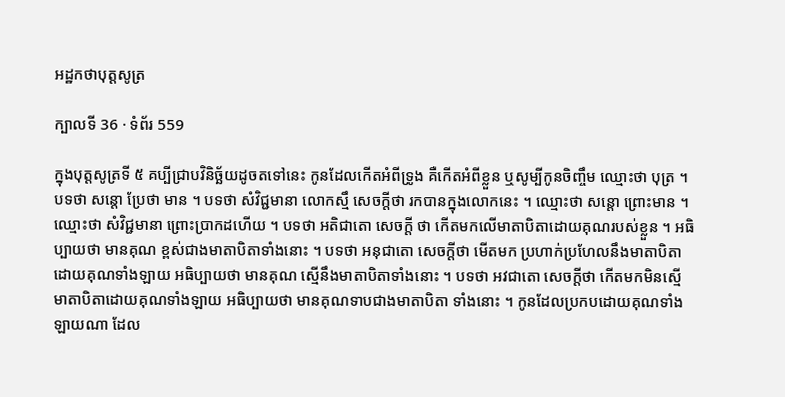អដ្ឋកថាបុត្តសូត្រ

ក្បាលទី 36 · ទំព័រ 559

ក្នុងបុត្តសូត្រទី ៥ គប្បីជ្រាបវិនិច្ឆ័យដូចតទៅនេះ កូនដែលកើតអំពីទ្រូង គឺកើតអំពីខ្លួន ឬសូម្បីកូនចិញ្ចឹម ឈ្មោះថា បុត្រ ។ បទថា សន្តោ ប្រែថា មាន ។ បទថា សំវិជ្ជមានា លោកស្មឹ សេចក្តីថា រកបានក្នុងលោកនេះ ។ ឈ្មោះថា សន្តោ ព្រោះមាន ។ ឈ្មោះថា សំវិជ្ជមានា ព្រោះប្រាកដហើយ ។ បទថា អតិជាតោ សេចក្តី ថា កើតមកលើមាតាបិតាដោយគុណរបស់ខ្លួន ។ អធិប្បាយថា មានគុណ ខ្ពស់ជាងមាតាបិតាទាំងនោះ ។ បទថា អនុជាតោ សេចក្តីថា មើតមក ប្រហាក់ប្រហែលនឹងមាតាបិតាដោយគុណទាំងឡាយ អធិប្បាយថា មានគុណ ស្មើនឹងមាតាបិតាទាំងនោះ ។ បទថា អវជាតោ សេចក្តីថា កើតមកមិនស្មើ មាតាបិតាដោយគុណទាំងឡាយ អធិប្បាយថា មានគុណទាបជាងមាតាបិតា ទាំងនោះ ។ កូនដែលប្រកបដោយគុណទាំងឡាយណា ដែល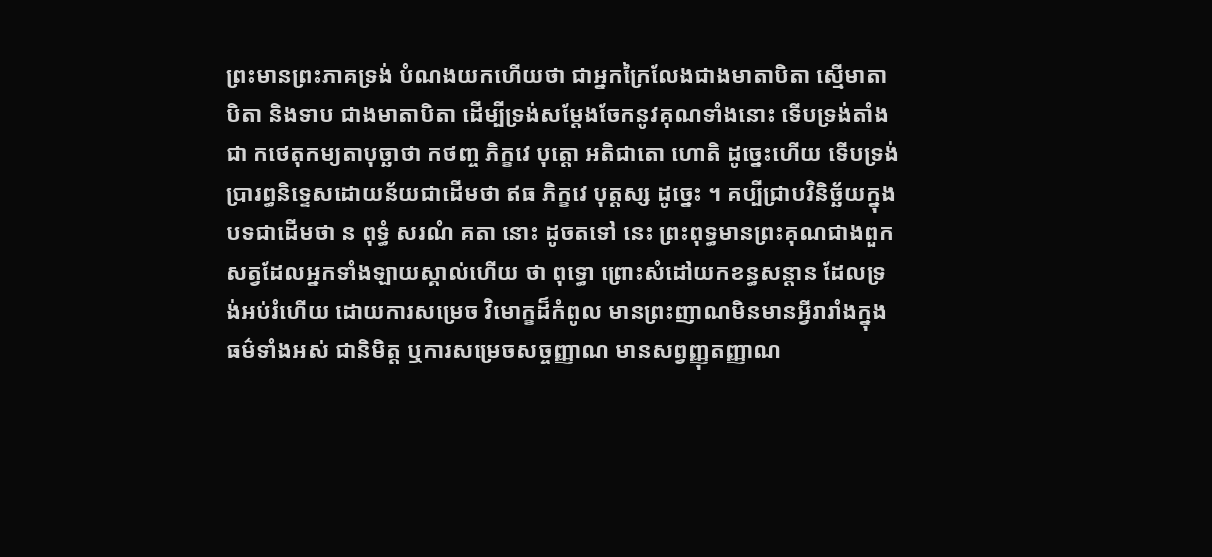ព្រះមានព្រះភាគទ្រង់ បំណងយកហើយថា ជាអ្នកក្រៃលែងជាងមាតាបិតា ស្មើមាតាបិតា និងទាប ជាងមាតាបិតា ដើម្បីទ្រង់សម្តែងចែកនូវគុណទាំងនោះ ទើបទ្រង់តាំងជា កថេតុកម្យតាបុច្ឆាថា កថញ្ច ភិក្ខវេ បុត្តោ អតិជាតោ ហោតិ ដូច្នេះហើយ ទើបទ្រង់ប្រារព្ធនិទ្ទេសដោយន័យជាដើមថា ឥធ ភិក្ខវេ បុត្តស្ស ដូច្នេះ ។ គប្បីជ្រាបវិនិច្ឆ័យក្នុងបទជាដើមថា ន ពុទ្ធំ សរណំ គតា នោះ ដូចតទៅ នេះ ព្រះពុទ្ធមានព្រះគុណជាងពួកសត្វដែលអ្នកទាំងឡាយស្គាល់ហើយ ថា ពុទ្ធោ ព្រោះសំដៅយកខន្ធសន្តាន ដែលទ្រង់អប់រំហើយ ដោយការសម្រេច វិមោក្ខដ៏កំពូល មានព្រះញាណមិនមានអ្វីរារាំងក្នុងធម៌ទាំងអស់ ជានិមិត្ត ឬការសម្រេចសច្ចញ្ញាណ មានសព្វញ្ញុតញ្ញាណ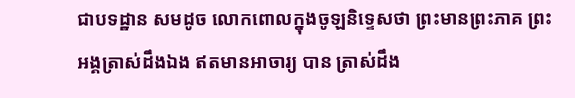ជាបទដ្ឋាន សមដូច លោកពោលក្នុងចូឡនិទ្ទេសថា ព្រះមានព្រះភាគ ព្រះអង្គត្រាស់ដឹងឯង ឥតមានអាចារ្យ បាន ត្រាស់ដឹង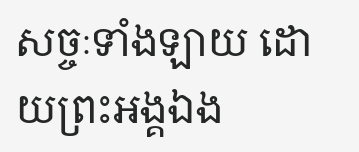សច្ចៈទាំងឡាយ ដោយព្រះអង្គឯង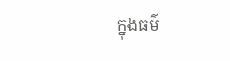ក្នុងធម៌